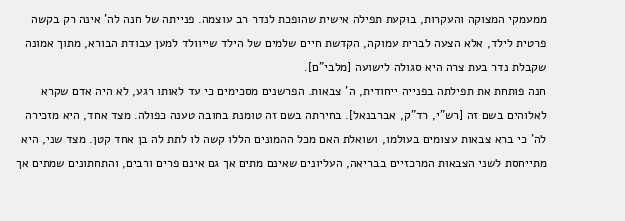ממעמקי המצוקה והעקרות, בוקעת תפילה אישית שהופכת לנדר רב עוצמה. פנייתה של חנה לה' אינה רק בקשה פרטית לילד, אלא הצעה לברית עמוקה, הקדשת חיים שלמים של הילד שייוולד למען עבודת הבורא, מתוך אמונה שקבלת נדר בעת צרה היא סגולה לישועה [מלבי"ם].
חנה פותחת את תפילתה בפנייה ייחודית, ה' צבאות. הפרשנים מסכימים כי עד לאותו רגע, לא היה אדם שקרא לאלוהים בשם זה [רש"י, רד"ק, אברבנאל]. בחירתה בשם זה טומנת בחובה טענה כפולה. מצד אחד, היא מזכירה לה' כי ברא צבאות עצומים בעולמו, ושואלת האם מכל ההמונים הללו קשה לו לתת לה בן אחד קטן. מצד שני, היא מתייחסת לשני הצבאות המרכזיים בבריאה, העליונים שאינם מתים אך גם אינם פרים ורבים, והתחתונים שמתים אך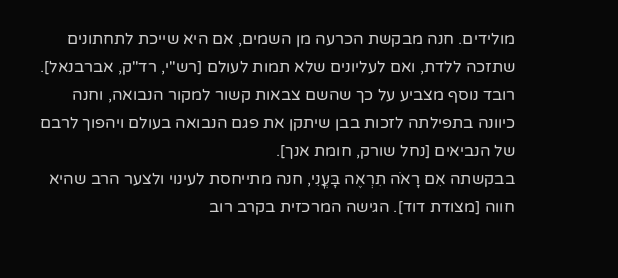מולידים. חנה מבקשת הכרעה מן השמים, אם היא שייכת לתחתונים שתזכה ללדת, ואם לעליונים שלא תמות לעולם [רש"י, רד"ק, אברבנאל]. רובד נוסף מצביע על כך שהשם צבאות קשור למקור הנבואה, וחנה כיוונה בתפילתה לזכות בבן שיתקן את פגם הנבואה בעולם ויהפוך לרבם של הנביאים [נחל שורק, חומת אנך].
בבקשתה אִם רָאֹה תִרְאֶה בָּעֳנִי, חנה מתייחסת לעינוי ולצער הרב שהיא חווה [מצודת דוד]. הגישה המרכזית בקרב רוב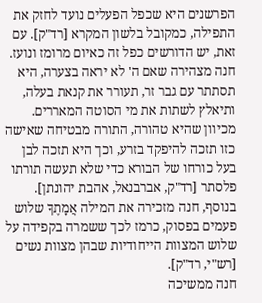הפרשנים היא שכפל הפעלים נועד לחזק את התפילה, כמקובל בלשון המקרא [רד"ק]. עם זאת, יש הדורשים כפל זה כאיום מרומז ונועז. חנה מצהירה שאם ה' לא יראה בצערה, היא תסתתר עם גבר זר, תעורר את קנאת בעלה, ותיאלץ לשתות את מי הסוטה המאררים. מכיוון שהיא טהורה, התורה מבטיחה שאישה כזו תזכה להיפקד בזרע, וכך היא תזכה לבן בעל כורחו של הבורא כדי שלא תעשה תורתו פלסתר [רד"ק, אברבנאל, אהבת יהונתן]. בנוסף, חנה מזכירה את המילה אֲמָתֶךָ שלוש פעמים בפסוק, כרמז לכך ששמרה בקפידה על שלוש המצוות הייחודיות שבהן מצוות נשים [רש"י, רד"ק].
חנה ממשיכה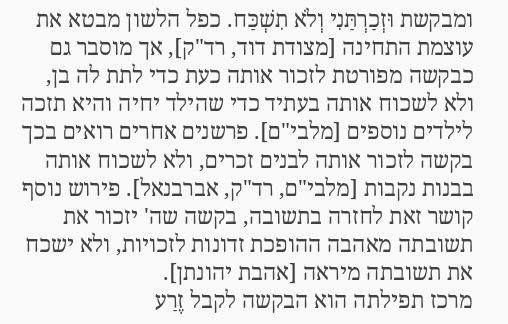ומבקשת וּזְכַרְתַּנִי וְלֹא תִשְׁכַּח. כפל הלשון מבטא את עוצמת התחינה [מצודת דוד, רד"ק], אך מוסבר גם כבקשה מפורטת לזכור אותה כעת כדי לתת לה בן, ולא לשכוח אותה בעתיד כדי שהילד יחיה והיא תזכה לילדים נוספים [מלבי"ם]. פרשנים אחרים רואים בכך בקשה לזכור אותה לבנים זכרים, ולא לשכוח אותה בבנות נקבות [מלבי"ם, רד"ק, אברבנאל]. פירוש נוסף קושר זאת לחזרה בתשובה, בקשה שה' יזכור את תשובתה מאהבה ההופכת זדונות לזכויות, ולא ישכח את תשובתה מיראה [אהבת יהונתן].
מרכז תפילתה הוא הבקשה לקבל זֶרַע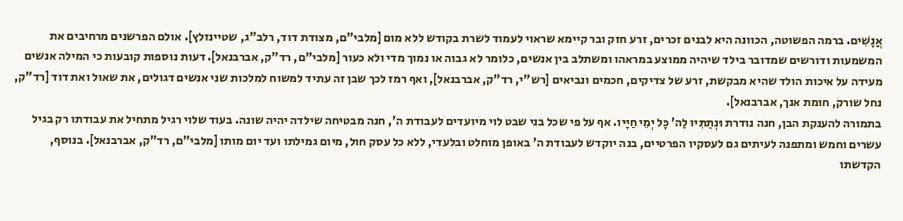אֲנָשִׁים. ברמה הפשוטה, הכוונה היא לבנים זכרים, זרע חזק ובר קיימא שראוי לעמוד לשרת בקודש ללא מום [מלבי"ם, מצודת דוד, רלב"ג, שטיינזלץ]. אולם הפרשנים מרחיבים את המשמעות ודורשים שמדובר בילד שיהיה ממוצע במראהו ומשתלב בין אנשים, כלומר לא גבוה או נמוך מדי ולא כעור [מלבי"ם, רד"ק, אברבנאל]. דעות נוספות קובעות כי המילה אנשים מעידה על איכות הולד שהיא מבקשת, זרע של צדיקים, חכמים ונביאים [רש"י, רד"ק, אברבנאל], ואף רמז לכך שבן זה עתיד למשוח למלכות שני אנשים דגולים, את שאול ואת דוד [רד"ק, נחל שורק, חומת אנך, אברבנאל].
בתמורה להענקת הבן, חנה נודרת וּנְתַתִּיו לַה' כׇּל יְמֵי חַיָּיו. אף על פי שכל בני שבט לוי מיועדים לעבודת ה', חנה מבטיחה שילדה יהיה שונה. בעוד שלוי רגיל מתחיל את עבודתו רק בגיל עשרים וחמש ומתפנה לעיתים גם לעסקיו הפרטיים, בנה יוקדש לעבודת ה' באופן מוחלט ובלעדי, ללא כל עסק חול, מיום גמילתו ועד יום מותו [מלבי"ם, רד"ק, אברבנאל]. בנוסף, הקדשתו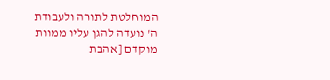המוחלטת לתורה ולעבודת ה' נועדה להגן עליו ממוות מוקדם [אהבת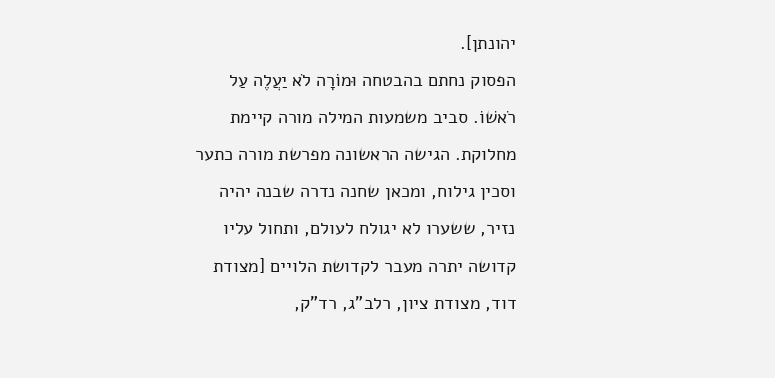יהונתן].
הפסוק נחתם בהבטחה וּמוֹרָה לֹא יַעֲלֶה עַל רֹאשׁוֹ. סביב משמעות המילה מורה קיימת מחלוקת. הגישה הראשונה מפרשת מורה כתער וסכין גילוח, ומכאן שחנה נדרה שבנה יהיה נזיר, ששערו לא יגולח לעולם, ותחול עליו קדושה יתרה מעבר לקדושת הלויים [מצודת דוד, מצודת ציון, רלב"ג, רד"ק,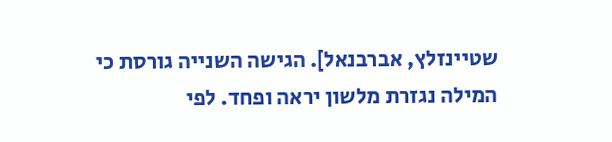שטיינזלץ, אברבנאל]. הגישה השנייה גורסת כי המילה נגזרת מלשון יראה ופחד. לפי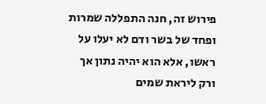פירוש זה, חנה התפללה שמרות ופחד של בשר ודם לא יעלו על ראשו, אלא הוא יהיה נתון אך ורק ליראת שמים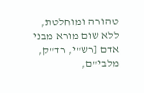טהורה ומוחלטת, ללא שום מורא מבני אדם [רש"י, רד"ק, מלבי"ם,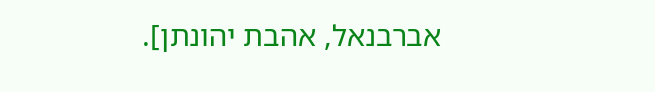אברבנאל, אהבת יהונתן].